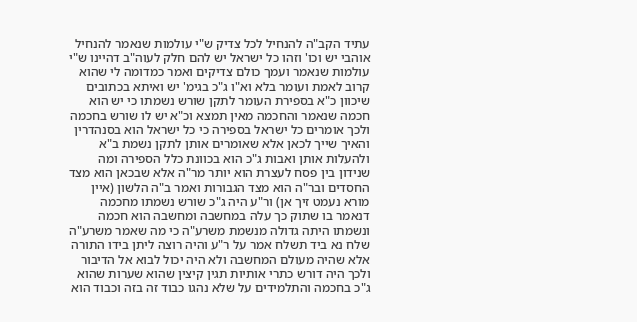עתיד הקב"ה להנחיל לכל צדיק ש"י עולמות שנאמר להנחיל אוהבי יש וכו' וזהו כל ישראל יש להם חלק לעוה"ב דהיינו ש"י עולמות שנאמר ועמך כולם צדיקים ואמר כמדומה לי שהוא קרוב לאמת ועומר בלא וא"ו ג"כ בגימ' יש ואיתא בכתובים שיכוון כ"א בספירת העומר לתקן שורש נשמתו כי יש הוא חכמה שנאמר והחכמה מאין תמצא וכ"א יש לו שורש בחכמה ולכך אומרים כל ישראל בספירה כי כל ישראל הוא בסנהדרין והאיך שייך לכאן אלא שאומרים אותן לתקן נשמת ב"א ולהעלות אותן ואבות ג"כ הוא בכוונת כלל הספירה ומה שנידון בין פסח לעצרת הוא יותר מר"ה אלא שבכאן הוא מצד החסדים ובר"ה הוא מצד הגבורות ואמר ב"ה הלשון (איין מורא נעמט זיך אן) ור"ע היה ג"כ שורש נשמתו מחכמה דנאמר בו שתוק כך עלה במחשבה ומחשבה הוא חכמה ונשמתו היתה גדולה מנשמת משרע"ה כי מה שאמר משרע"ה שלח נא ביד תשלח אמר על ר"ע והיה רוצה ליתן בידו התורה אלא שהיה מעולם המחשבה ולא היה יכול לבוא אל הדיבור ולכך היה דורש כתרי אותיות תגין קיצין שהוא שערות שהוא ג"כ בחכמה והתלמידים על שלא נהגו כבוד זה בזה וכבוד הוא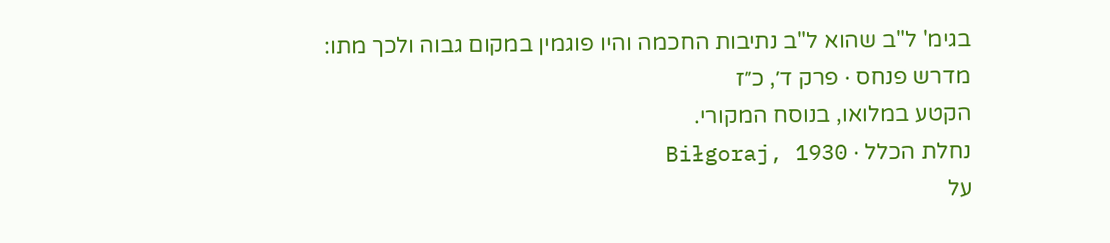בגימ' ל"ב שהוא ל"ב נתיבות החכמה והיו פוגמין במקום גבוה ולכך מתו:
מדרש פנחס · פרק ד׳, כ״ז
הקטע במלואו, בנוסח המקורי.
נחלת הכלל · Biłgoraj, 1930
על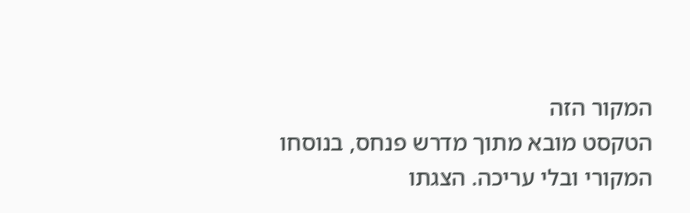המקור הזה
הטקסט מובא מתוך מדרש פנחס, בנוסחו המקורי ובלי עריכה. הצגתו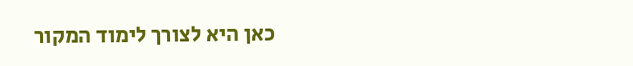כאן היא לצורך לימוד המקור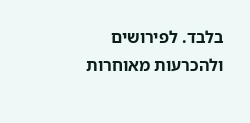בלבד. לפירושים ולהכרעות מאוחרות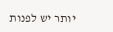יותר יש לפנות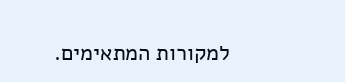למקורות המתאימים.